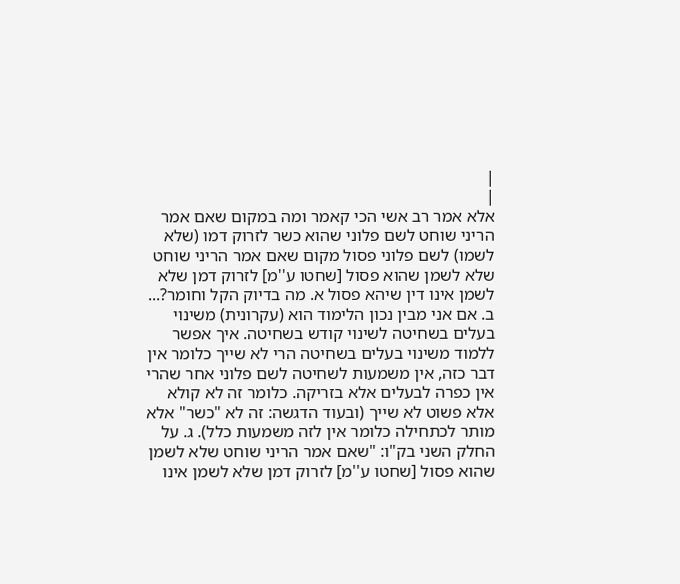|
|
אלא אמר רב אשי הכי קאמר ומה במקום שאם אמר הריני שוחט לשם פלוני שהוא כשר לזרוק דמו (שלא לשמו) לשם פלוני פסול מקום שאם אמר הריני שוחט שלא לשמן שהוא פסול [שחטו ע''מ] לזרוק דמן שלא לשמן אינו דין שיהא פסול א. מה בדיוק הקל וחומר?... ב. אם אני מבין נכון הלימוד הוא (עקרונית) משינוי בעלים בשחיטה לשינוי קודש בשחיטה. איך אפשר ללמוד משינוי בעלים בשחיטה הרי לא שייך כלומר אין דבר כזה, אין משמעות לשחיטה לשם פלוני אחר שהרי אין כפרה לבעלים אלא בזריקה. כלומר זה לא קולא אלא פשוט לא שייך (ובעוד הדגשה: זה לא "כשר" אלא מותר לכתחילה כלומר אין לזה משמעות כלל). ג. על החלק השני בק"ו: "שאם אמר הריני שוחט שלא לשמן שהוא פסול [שחטו ע''מ] לזרוק דמן שלא לשמן אינו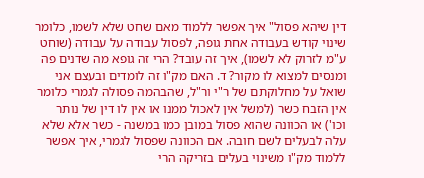דין שיהא פסול" איך אפשר ללמוד מאם שחט שלא לשמו, כלומר שינוי קודש בעבודה אחת גופה, לפסול עבודה על עבודה (שוחט ע"מ לזרוק לא לשמו), איך זה עובד? הרי זה גופא מה שדנים פה ומנסים למצוא לו מקור? ד. האם מק"ו זה לומדים ובעצם אני שואל על מחלוקתם של ר"י ור"ל, שהבהמה פסולה לגמרי כלומר אין הזבח כשר (למשל אין לאכול ממנו או אין לו דין של נותר וכו') או הכוונה שהוא פסול במובן כמו במשנה - כשר אלא שלא עלה לבעלים לשם חובה. אם הכוונה שפסול לגמרי, איך אפשר ללמוד מק"ו משינוי בעלים בזריקה הרי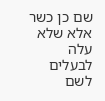שם כן כשר אלא שלא עלה לבעלים לשם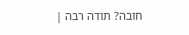חובה? תודה רבה |